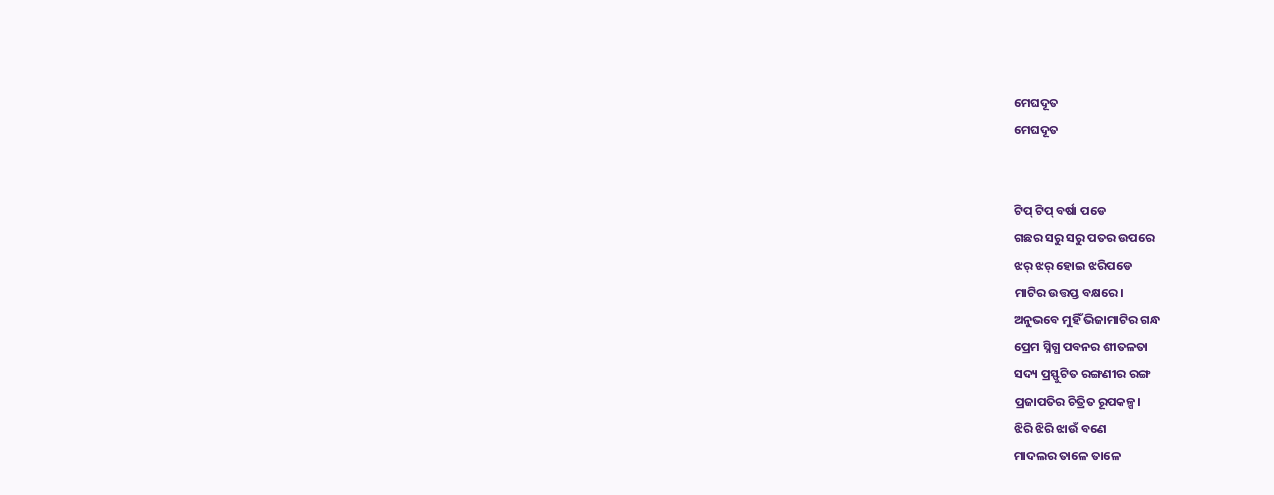ମେଘଦୂତ
ମେଘଦୂତ


ଟିପ୍ ଟିପ୍ ବର୍ଷା ପଡେ
ଗଛର ସରୁ ସରୁ ପତର ଉପରେ
ଝର୍ ଝର୍ ହୋଇ ଝରିପଡେ
ମାଟିର ଉତ୍ତପ୍ତ ବକ୍ଷରେ।
ଅନୁଭବେ ମୁହିଁ ଭିଜାମାଟିର ଗନ୍ଧ
ପ୍ରେମ ସ୍ନିଗ୍ଧ ପବନର ଶୀତଳତା
ସଦ୍ୟ ପ୍ରସ୍ଫୁଟିତ ରଙ୍ଗଣୀର ରଙ୍ଗ
ପ୍ରଜାପତିର ଚିତ୍ରିତ ରୂପକଳ୍ପ।
ଝିରି ଝିରି ଝାଉଁ ବଣେ
ମାଦଲର ତାଳେ ତାଳେ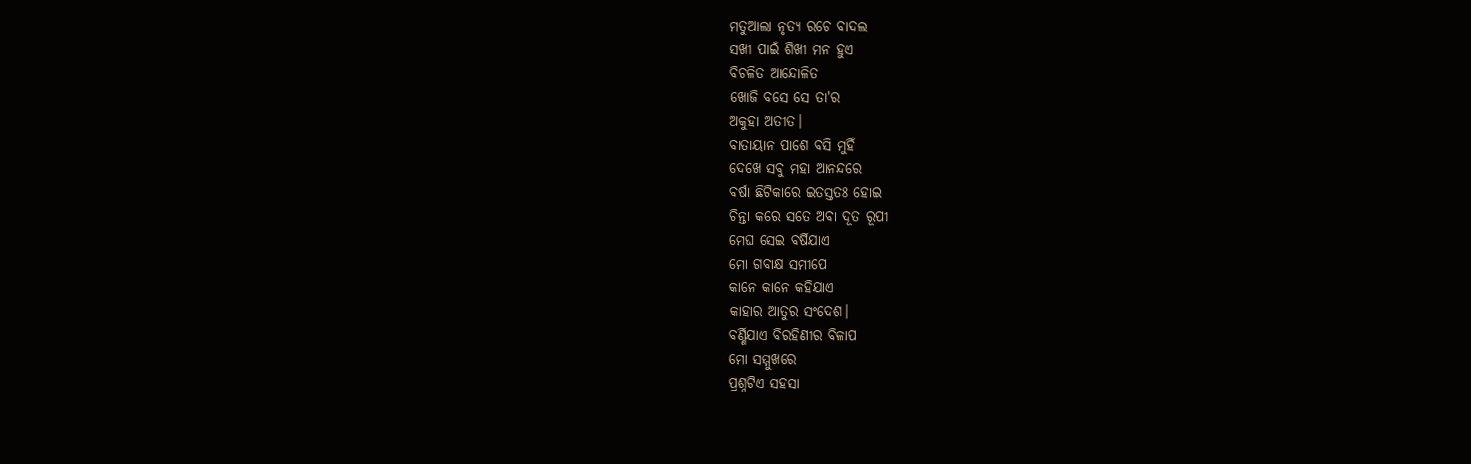ମତୁଆଲା ନୃତ୍ୟ ରଚେ ବାଦଲ
ସଖୀ ପାଇଁ ଶିଖୀ ମନ ହୁଏ
ବିଚଳିତ ଆନ୍ଦୋଳିତ
ଖୋଜି ବସେ ସେ ତା'ର
ଅକୁହା ଅତୀତ।
ବାତାୟାନ ପାଶେ ବସି ମୁହିଁ
ଦେଖେ ସବୁ ମହା ଆନନ୍ଦରେ
ବର୍ଷା ଛିଟିକାରେ ଇତସ୍ତତଃ ହୋଇ
ଚିନ୍ତା କରେ ସତେ ଅବା ଦୂତ ରୂପୀ
ମେଘ ସେଇ ବର୍ଷିଯାଏ
ମୋ ଗବାକ୍ଷ ସମୀପେ
କାନେ କାନେ କହିଯାଏ
କାହାର ଆତୁର ସଂଦେଶ।
ବର୍ଣ୍ଣିଯାଏ ବିରହିଣୀର ବିଳାପ
ମୋ ସମ୍ମୁଖରେ
ପ୍ରଶ୍ନଟିଏ ସହସା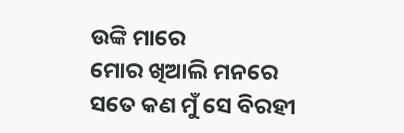ଉଙ୍କି ମାରେ
ମୋର ଖିଆଲି ମନରେ
ସତେ କଣ ମୁଁ ସେ ବିରହୀ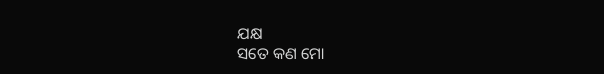ଯକ୍ଷ
ସତେ କଣ ମୋ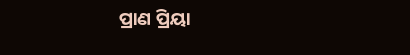ପ୍ରାଣ ପ୍ରିୟା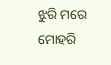ଝୁରି ମରେ
ମୋହରି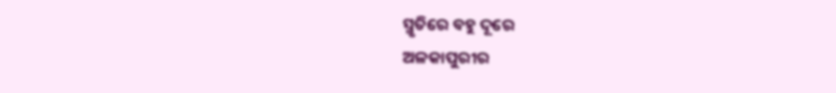ସ୍ମୃତିରେ ବହୁ ଦୂରେ
ଅଳକାପୁରୀର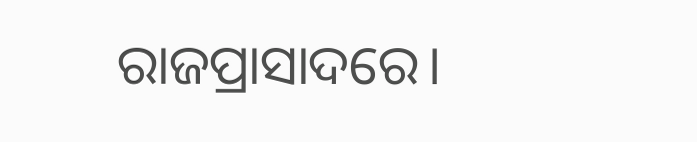ରାଜପ୍ରାସାଦରେ।